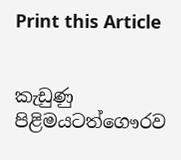Print this Article


කැඩුණු පිළිමයටත්ගෞරව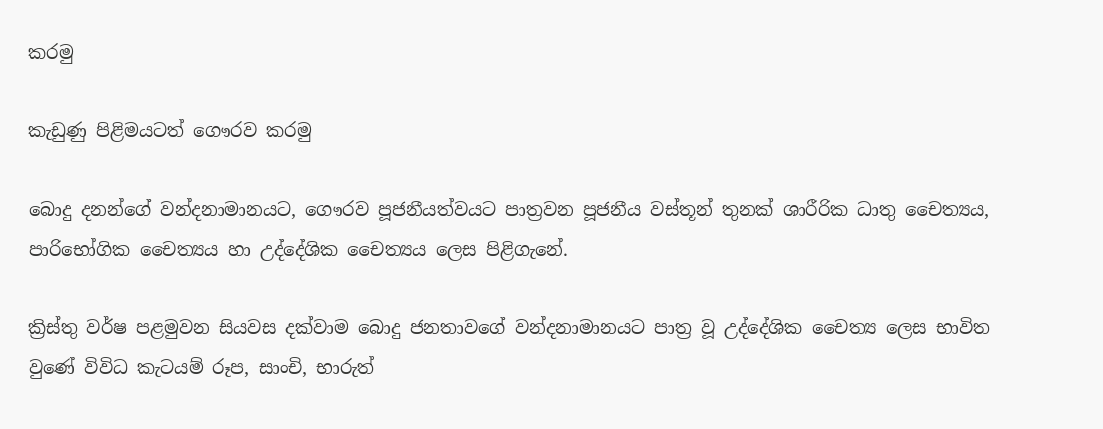කරමු

කැඩුණු පිළිමයටත් ගෞරව කරමු

බොදු දනන්ගේ වන්දනාමානයට, ගෞරව පූජනීයත්වයට පාත්‍රවන පූජනීය වස්තූන් තුනක් ශාරීරික ධාතු චෛත්‍යය, පාරිභෝගික චෛත්‍යය හා උද්දේශික චෛත්‍යය ලෙස පිළිගැනේ.

ක්‍රිස්තු වර්ෂ පළමුවන සියවස දක්වාම බොදු ජනතාවගේ වන්දනාමානයට පාත්‍ර වූ උද්දේශික චෛත්‍ය ලෙස භාවිත වුණේ විවිධ කැටයම් රූප, සාංචි, භාරුත්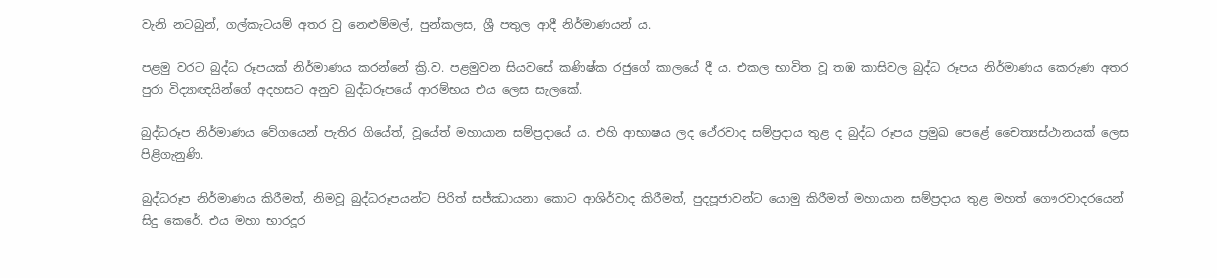වැනි නටබුන්, ගල්කැටයම් අතර වු නෙළුම්මල්, පුන්කලස, ශ්‍රී පතුල ආදී නිර්මාණයන් ය.

පළමු වරට බුද්ධ රූපයක් නිර්මාණය කරන්නේ ක්‍රි.ව. පළමුවන සියවසේ කණිෂ්ක රජුගේ කාලයේ දී ය. එකල භාවිත වූ තඹ කාසිවල බුද්ධ රූපය නිර්මාණය කෙරුණ අතර පුරා විද්‍යාඥයින්ගේ අදහසට අනුව බුද්ධරූපයේ ආරම්භය එය ලෙස සැලකේ.

බුද්ධරූප නිර්මාණය වේගයෙන් පැතිර ගියේත්, වූයේත් මහායාන සම්ප්‍රදායේ ය. එහි ආභාෂය ලද ථේරවාද සම්ප්‍රදාය තුළ ද බුද්ධ රූපය ප්‍රමුඛ පෙළේ චෛත්‍යස්ථානයක් ලෙස පිළිගැනුණි.

බුද්ධරූප නිර්මාණය කිරීමත්, නිමවූ බුද්ධරූපයන්ට පිරිත් සජ්ඣායනා කොට ආශිර්වාද කිරීමත්, පුදපූජාවන්ට යොමු කිරීමත් මහායාන සම්ප්‍රදාය තුළ මහත් ගෞරවාදරයෙන් සිදු කෙරේ. එය මහා භාරදූර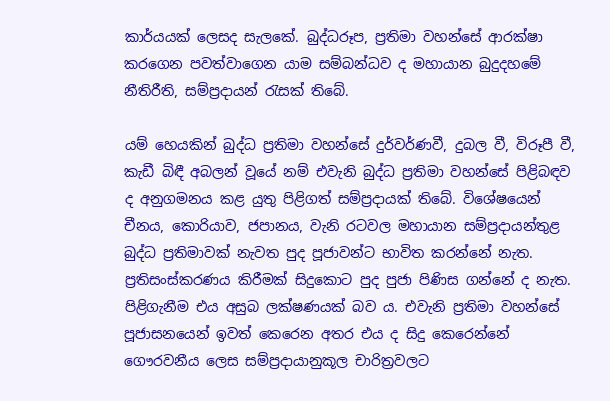කාර්යයක් ලෙසද සැලකේ. බුද්ධරූප, ප්‍රතිමා වහන්සේ ආරක්ෂා කරගෙන පවත්වාගෙන යාම සම්බන්ධව ද මහායාන බුදුදහමේ නීතිරීති, සම්ප්‍රදායන් රැසක් තිබේ.

යම් හෙයකින් බුද්ධ ප්‍රතිමා වහන්සේ දුර්වර්ණවී, දුබල වී, විරූපී වී, කැඩී බිඳී අබලන් වූයේ නම් එවැනි බුද්ධ ප්‍රතිමා වහන්සේ පිළිබඳව ද අනුගමනය කළ යුතු පිළිගත් සම්ප්‍රදායක් තිබේ. විශේෂයෙන් චීනය, කොරියාව, ජපානය, වැනි රටවල මහායාන සම්ප්‍රදායන්තුළ බුද්ධ ප්‍රතිමාවක් නැවත පුද පූජාවන්ට භාවිත කරන්නේ නැත. ප්‍රතිසංස්කරණය කිරීමක් සිදුකොට පුද පුජා පිණිස ගන්නේ ද නැත. පිළිගැනීම එය අසුබ ලක්ෂණයක් බව ය. එවැනි ප්‍රතිමා වහන්සේ පූජාසනයෙන් ඉවත් කෙරෙන අතර එය ද සිදු කෙරෙන්නේ ගෞරවනීය ලෙස සම්ප්‍රදායානුකූල චාරිත්‍රවලට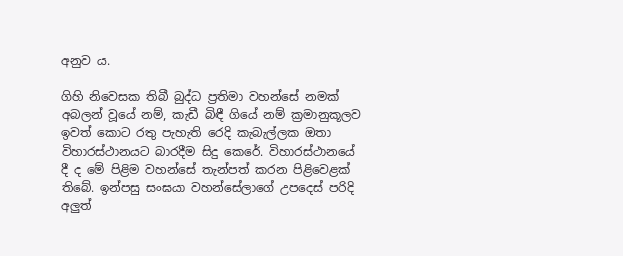අනුව ය.

ගිහි නිවෙසක තිබී බුද්ධ ප්‍රතිමා වහන්සේ නමක් අබලන් වූයේ නම්, කැඩී බිඳී ගියේ නම් ක්‍රමානුකූලව ඉවත් කොට රතු පැහැති රෙදි කැබැල්ලක ඔතා විහාරස්ථානයට බාරදීම සිදු කෙරේ. විහාරස්ථානයේ දී ද මේ පිළිම වහන්සේ තැන්පත් කරන පිළිවෙළක් තිබේ. ඉන්පසු සංඝයා වහන්සේලාගේ උපදෙස් පරිදි අලුත්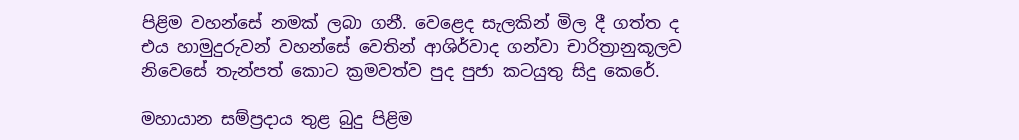පිළිම වහන්සේ නමක් ලබා ගනී. වෙළෙද සැලකින් මිල දී ගත්ත ද එය හාමුදුරුවන් වහන්සේ වෙතින් ආශිර්වාද ගන්වා චාරිත්‍රානුකූලව නිවෙසේ තැන්පත් කොට ක්‍රමවත්ව පුද පුජා කටයුතු සිදු කෙරේ.

මහායාන සම්ප්‍රදාය තුළ බුදු පිළිම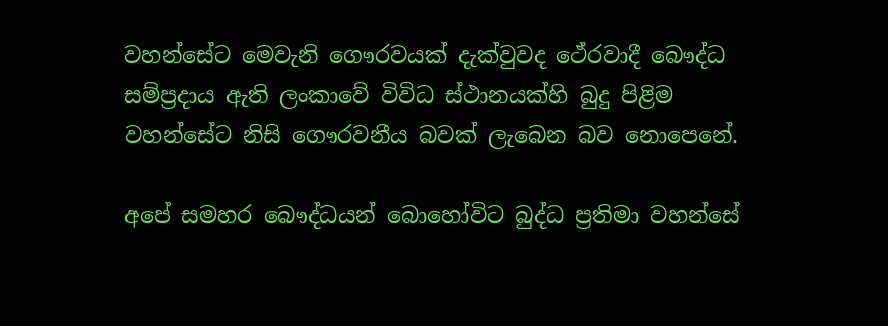වහන්සේට මෙවැනි ගෞරවයක් දැක්වුවද ථේරවාදී බෞද්ධ සම්ප්‍රදාය ඇති ලංකාවේ විවිධ ස්ථානයක්හි බුදු පිළිම වහන්සේට නිසි ගෞරවනීය බවක් ලැබෙන බව නොපෙනේ.

අපේ සමහර බෞද්ධයන් බොහෝවිට බුද්ධ ප්‍රතිමා වහන්සේ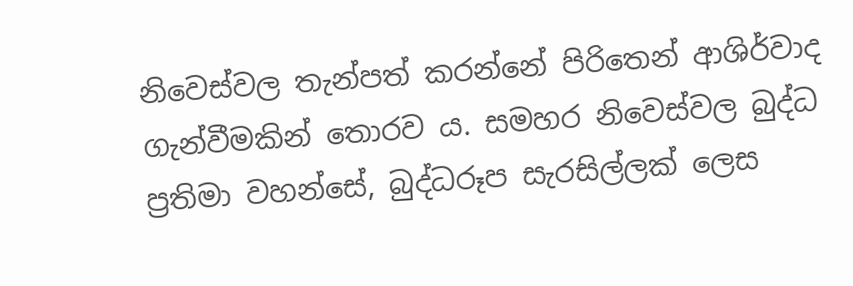නිවෙස්වල තැන්පත් කරන්නේ පිරිතෙන් ආශිර්වාද ගැන්වීමකින් තොරව ය. සමහර නිවෙස්වල බුද්ධ ප්‍රතිමා වහන්සේ, බුද්ධරූප සැරසිල්ලක් ලෙස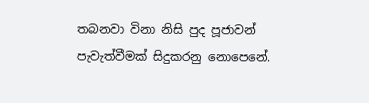තබනවා විනා නිසි පුද පූජාවන් පැවැත්වීමක් සිදුකරනු නොපෙනේ.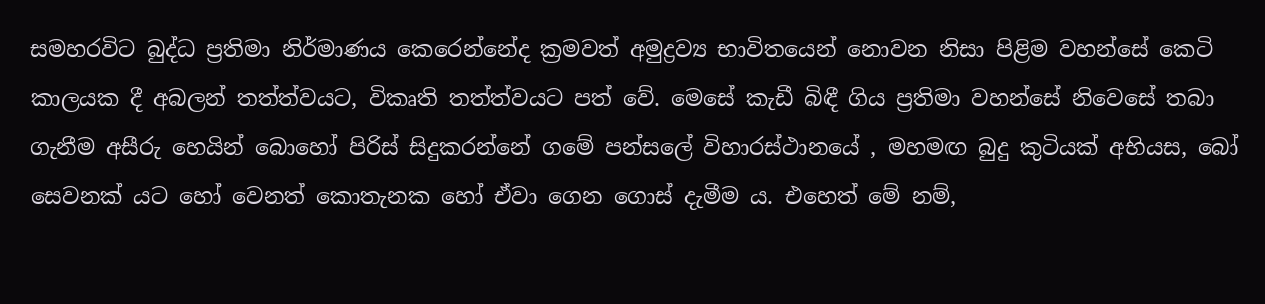සමහරවිට බුද්ධ ප්‍රතිමා නිර්මාණය කෙරෙන්නේද ක්‍රමවත් අමුද්‍රව්‍ය භාවිතයෙන් නොවන නිසා පිළිම වහන්සේ කෙටි කාලයක දී අබලන් තත්ත්වයට, විකෘති තත්ත්වයට පත් වේ. මෙසේ කැඩී බිඳී ගිය ප්‍රතිමා වහන්සේ නිවෙසේ තබා ගැනීම අසීරු හෙයින් බොහෝ පිරිස් සිදුකරන්නේ ගමේ පන්සලේ විහාරස්ථානයේ , මහමඟ බුදු කුටියක් අභියස, බෝ සෙවනක් යට හෝ වෙනත් කොතැනක හෝ ඒවා ගෙන ගොස් දැමීම ය. එහෙත් මේ නම්,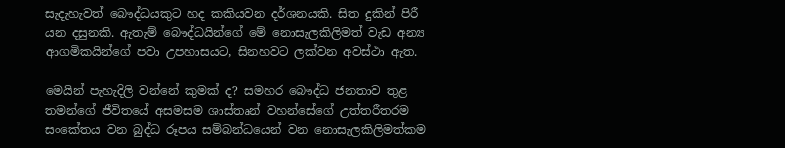සැදැහැවත් බෞද්ධයකුට හද කකියවන දර්ශනයකි. සිත දුකින් පිරී යන දසුනකි. ඇතැම් බෞද්ධයින්ගේ මේ නොසැලකිලිමත් වැඩ අන්‍ය ආගමිකයින්ගේ පවා උපහාසයට, සිනහවට ලක්වන අවස්ථා ඇත.

මෙයින් පැහැදිලි වන්නේ කුමක් ද? සමහර බෞද්ධ ජනතාව තුළ තමන්ගේ ජීවිතයේ අසමසම ශාස්තෘන් වහන්සේගේ උත්තරීතරම සංකේතය වන බුද්ධ රූපය සම්බන්ධයෙන් වන නොසැලකිලිමත්කම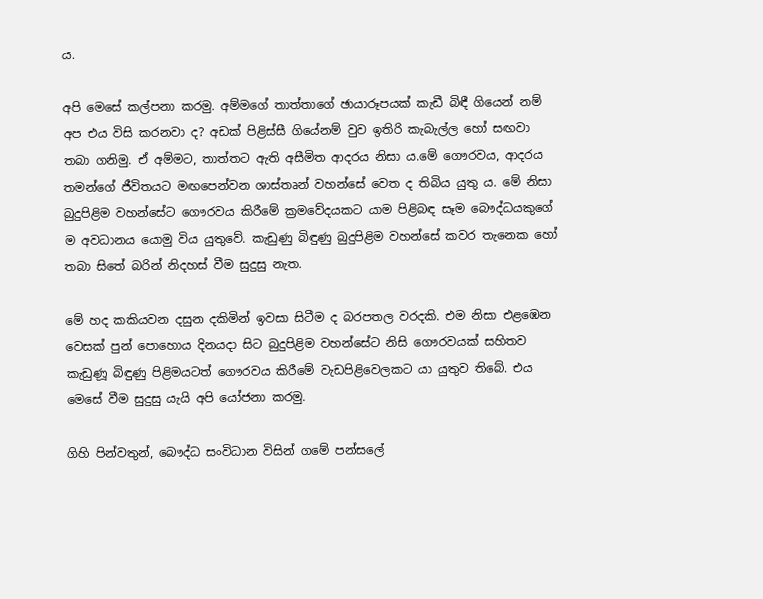ය.

අපි මෙසේ කල්පනා කරමු. අම්මගේ තාත්තාගේ ඡායාරූපයක් කැඩී බිඳී ගියෙන් නම් අප එය විසි කරනවා ද? අඩක් පිළිස්සී ගියේනම් වුව ඉතිරි කැබැල්ල හෝ සඟවා තබා ගනිමු. ඒ අම්මට, තාත්තට ඇති අසීමිත ආදරය නිසා ය.මේ ගෞරවය, ආදරය තමන්ගේ ජීවිතයට මඟපෙන්වන ශාස්තෘන් වහන්සේ වෙත ද තිබිය යුතු ය. මේ නිසා බුදුපිළිම වහන්සේට ගෞරවය කිරීමේ ක්‍රමවේදයකට යාම පිළිබඳ සෑම බෞද්ධයකුගේ ම අවධානය යොමු විය යුතුවේ. කැඩුණු බිඳුණු බුදුපිළිම වහන්සේ කවර තැනෙක හෝ තබා සිතේ බරින් නිදහස් වීම සුදුසු නැත.

මේ හද කකියවන දසුන දකිමින් ඉවසා සිටීම ද බරපතල වරදකි. එම නිසා එළඹෙන වෙසක් පුන් පොහොය දිනයදා සිට බුදුපිළිම වහන්සේට නිසි ගෞරවයක් සහිතව කැඩුණූ බිඳුණු පිළිමයටත් ගෞරවය කිරීමේ වැඩපිළිවෙලකට යා යුතුව තිබේ. එය මෙසේ වීම සුදුසු යැයි අපි යෝජනා කරමු.

ගිහි පින්වතුන්, බෞද්ධ සංවිධාන විසින් ගමේ පන්සලේ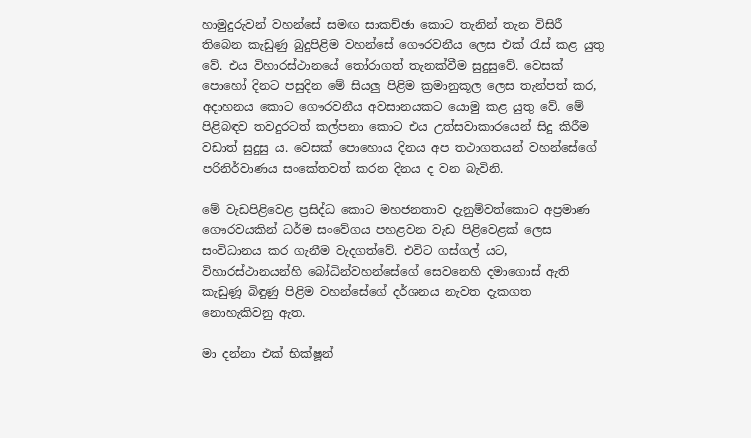හාමුදුරුවන් වහන්සේ සමඟ සාකච්ඡා කොට තැනින් තැන විසිරී තිබෙන කැඩුණු බුදුපිළිම වහන්සේ ගෞරවනීය ලෙස එක් රැස් කළ යුතු වේ. එය විහාරස්ථානයේ තෝරාගත් තැනක්වීම සුදුසුවේ. වෙසක් පොහෝ දිනට පසුදින මේ සියලු පිළිම ක්‍රමානුකූල ලෙස තැන්පත් කර, අදාහනය කොට ගෞරවනීය අවසානයකට යොමු කළ යුතු වේ. මේ පිළිබඳව තවදුරටත් කල්පනා කොට එය උත්සවාකාරයෙන් සිදු කිරීම වඩාත් සුදුසු ය. වෙසක් පොහොය දිනය අප තථාගතයන් වහන්සේගේ පරිනිර්වාණය සංකේතවත් කරන දිනය ද වන බැවිනි.

මේ වැඩපිළිවෙළ ප්‍රසිද්ධ කොට මහජනතාව දැනුම්වත්කොට අප්‍රමාණ ගෞරවයකින් ධර්ම සංවේගය පහළවන වැඩ පිළිවෙළක් ලෙස සංවිධානය කර ගැනීම වැදගත්වේ. එවිට ගස්ගල් යට, විහාරස්ථානයන්හි බෝධින්වහන්සේගේ සෙවනෙහි දමාගොස් ඇති කැඩුණූ බිඳුණු පිළිම වහන්සේගේ දර්ශනය නැවත දැකගත නොහැකිවනු ඇත.

මා දන්නා එක් භික්ෂූන්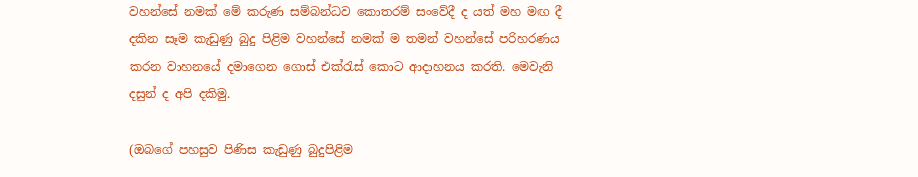වහන්සේ නමක් මේ කරුණ සම්බන්ධව කොතරම් සංවේදී ද යත් මහ මඟ දී දකින සෑම කැඩුණු බුදු පිළිම වහන්සේ නමක් ම තමන් වහන්සේ පරිහරණය කරන වාහනයේ දමාගෙන ගොස් එක්රැස් කොට ආදාහනය කරති. මෙවැනි දසුන් ද අපි දකිමු.

(ඔබගේ පහසුව පිණිස කැඩුණු බුදුපිළිම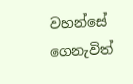වහන්සේ ගෙනැවිත්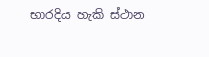භාරදිය හැකි ස්ථාන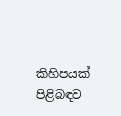කිහිපයක් පිළිබඳව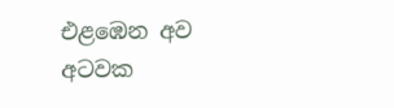එළඹෙන අව අටවක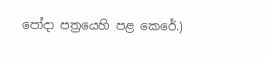පෝදා පත්‍රයෙහි පළ කෙරේ.)